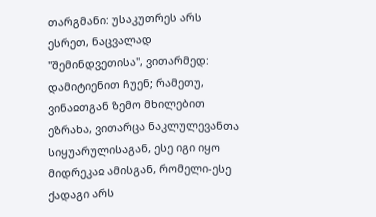თარგმანი: უსაკუთრეს არს ესრეთ, ნაცვალად "შემინდვეთისა", ვითარმედ: დამიტიენით ჩუენ; რამეთუ, ვინაჲთგან ზემო მხილებით ეზრახა, ვითარცა ნაკლულევანთა სიყუარულისაგან, ესე იგი იყო მიდრეკაჲ ამისგან, რომელი-ესე ქადაგი არს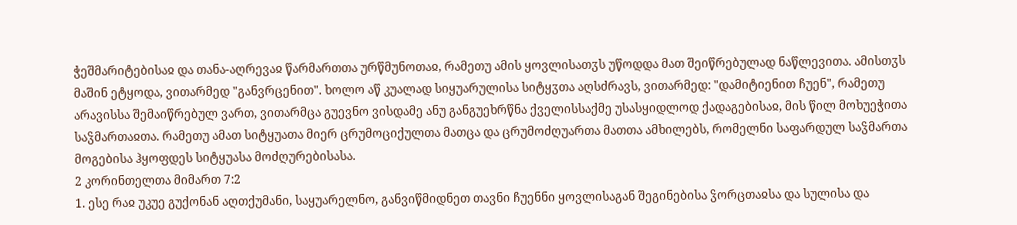ჭეშმარიტებისაჲ და თანა-აღრევაჲ წარმართთა ურწმუნოთაჲ, რამეთუ ამის ყოვლისათჳს უწოდდა მათ შეიწრებულად ნაწლევითა. ამისთჳს მაშინ ეტყოდა, ვითარმედ "განვრცენით". ხოლო აწ კუალად სიყუარულისა სიტყჳთა აღსძრავს, ვითარმედ: "დამიტიენით ჩუენ", რამეთუ არავისსა შემაიწრებულ ვართ, ვითარმცა გუევნო ვისდამე ანუ განგუეხრწნა ქველისსაქმე უსასყიდლოდ ქადაგებისაჲ, მის წილ მოხუეჭითა საჴმართაჲთა. რამეთუ ამათ სიტყუათა მიერ ცრუმოციქულთა მათცა და ცრუმოძღუართა მათთა ამხილებს, რომელნი საფარდულ საჴმართა მოგებისა ჰყოფდეს სიტყუასა მოძღურებისასა.
2 კორინთელთა მიმართ 7:2
1. ესე რაჲ უკუე გუქონან აღთქუმანი, საყუარელნო, განვიწმიდნეთ თავნი ჩუენნი ყოვლისაგან შეგინებისა ჴორცთაჲსა და სულისა და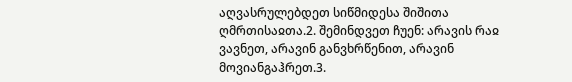აღვასრულებდეთ სიწმიდესა შიშითა ღმრთისაჲთა.2. შემინდვეთ ჩუენ: არავის რაჲ ვავნეთ, არავინ განვხრწენით, არავინ მოვიანგაჰრეთ.3.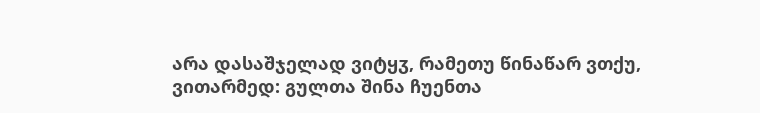არა დასაშჯელად ვიტყჳ, რამეთუ წინაწარ ვთქუ, ვითარმედ: გულთა შინა ჩუენთა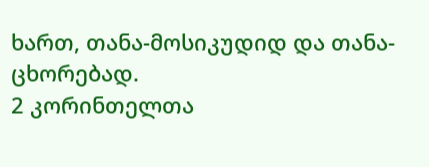ხართ, თანა-მოსიკუდიდ და თანა-ცხორებად.
2 კორინთელთა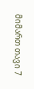მიმართ თავი 7